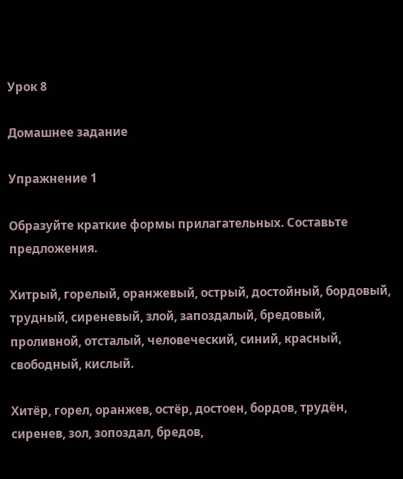Урок 8

Домашнее задание

Упражнение 1

Образуйте краткие формы прилагательных. Составьте предложения.

Хитрый, горелый, оранжевый, острый, достойный, бордовый, трудный, сиреневый, злой, запоздалый, бредовый, проливной, отсталый, человеческий, синий, красный, свободный, кислый.

Хитёр, горел, оранжев, остёр, достоен, бордов, трудён, сиренев, зол, зопоздал, бредов,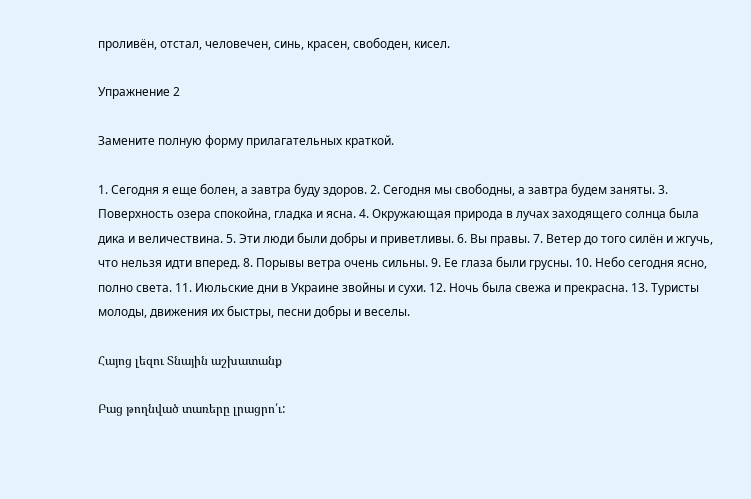проливён, отстал, человечен, синь, красен, свободен, кисел.

Упражнение 2

Замените полную форму прилагательных краткой.

1. Сегодня я еще болен, а завтра буду здоров. 2. Сегодня мы свободны, а завтра будем заняты. 3. Поверхность озера спокойна, гладка и ясна. 4. Окружающая природа в лучах заходящего солнца была дика и величествина. 5. Эти люди были добры и приветливы. 6. Вы правы. 7. Ветер до того силён и жгучь, что нельзя идти вперед. 8. Порывы ветра очень сильны. 9. Ее глаза были грусны. 10. Небо сегодня ясно, полно света. 11. Июльские дни в Украине звойны и сухи. 12. Ночь была свежа и прекрасна. 13. Туристы молоды, движения их быстры, песни добры и веселы.

Հայոց լեզու Տնային աշխատանք

Բաց թողնված տառերը լրացրո՛ւ: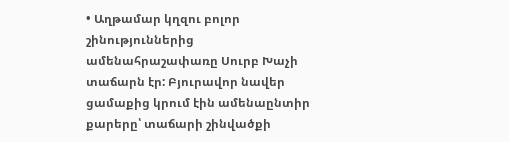• Աղթամար կղզու բոլոր շինություններից ամենահրաշափառը Սուրբ Խաչի տաճարն էր: Բյուրավոր նավեր ցամաքից կրում էին ամենաընտիր քարերը՝ տաճարի շինվածքի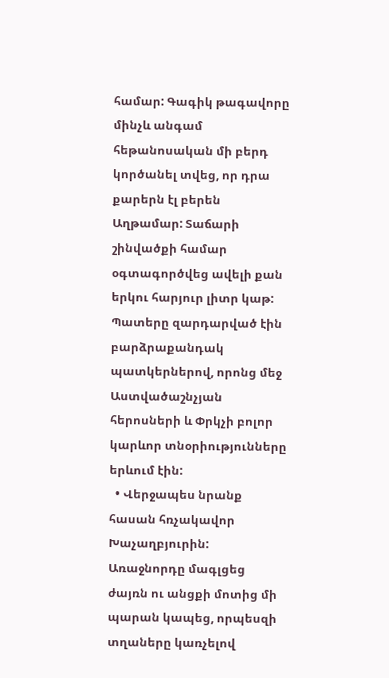համար: Գագիկ թագավորը մինչև անգամ հեթանոսական մի բերդ կործանել տվեց, որ դրա քարերն էլ բերեն Աղթամար: Տաճարի շինվածքի համար օգտագործվեց ավելի քան երկու հարյուր լիտր կաթ: Պատերը զարդարված էին բարձրաքանդակ պատկերներով, որոնց մեջ Աստվածաշնչյան հերոսների և Փրկչի բոլոր կարևոր տնօրիությունները երևում էին:
  • Վերջապես նրանք հասան հռչակավոր Խաչաղբյուրին: Առաջնորդը մագլցեց ժայռն ու անցքի մոտից մի պարան կապեց, որպեսզի տղաները կառչելով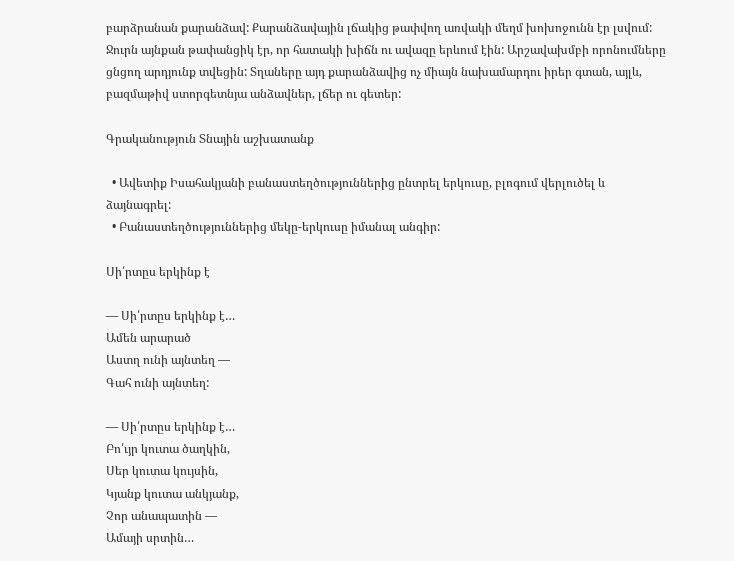բարձրանան քարանձավ: Քարանձավային լճակից թափվող առվակի մեղմ խոխոջունն էր լսվում: Ջուրն այնքան թափանցիկ էր, որ հատակի խիճն ու ավազը երևում էին: Արշավախմբի որոնումները ցնցող արդյունք տվեցին: Տղաները այդ քարանձավից ոչ միայն նախամարդու իրեր գտան, այլև, բազմաթիվ ստորգետնյա անձավներ, լճեր ու գետեր:

Գրականություն Տնային աշխատանք

  • Ավետիք Իսահակյանի բանաստեղծություններից ընտրել երկուսը, բլոգում վերլուծել և ձայնագրել:
  • Բանաստեղծություններից մեկը-երկուսը իմանալ անգիր:

Սի՛րտըս երկինք է

— Սի՛րտըս երկինք է…
Ամեն արարած
Աստղ ունի այնտեղ —
Գահ ունի այնտեղ:

— Սի՛րտըս երկինք է…
Բո՛ւյր կուտա ծաղկին,
Սեր կուտա կույսին,
Կյանք կուտա անկյանք,
Չոր անապատին —
Ամայի սրտին…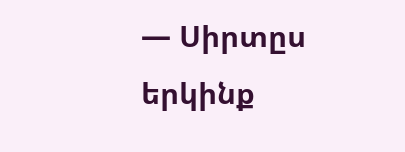— Սիրտըս երկինք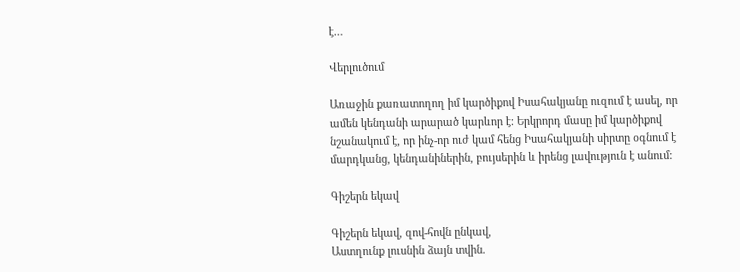է…

Վերլուծում

Առաջին քառատողող իմ կարծիքով Իսահակյանը ուզում է ասել, որ ամեն կենդանի արարած կարևոր է: Երկրորդ մասը իմ կարծիքով նշանակում է, որ ինչ-որ ուժ կամ հենց Իսահակյանի սիրտը օգնում է մարդկանց, կենդանիներին, բույսերին և իրենց լավություն է անում:

Գիշերն եկավ

Գիշերն եկավ, զով-հովն ընկավ,
Աստղունք լուսնին ձայն տվին.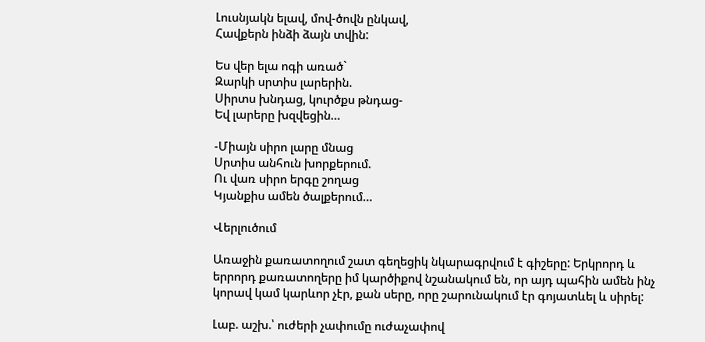Լուսնյակն ելավ, մով-ծովն ընկավ,
Հավքերն ինձի ձայն տվին:

Ես վեր ելա ոգի առած`
Զարկի սրտիս լարերին.
Սիրտս խնդաց, կուրծքս թնդաց-
Եվ լարերը խզվեցին…

-Միայն սիրո լարը մնաց
Սրտիս անհուն խորքերում.
Ու վառ սիրո երգը շողաց
Կյանքիս ամեն ծալքերում…

Վերլուծում

Առաջին քառատողում շատ գեղեցիկ նկարագրվում է գիշերը: Երկրորդ և երրորդ քառատողերը իմ կարծիքով նշանակում են, որ այդ պահին ամեն ինչ կորավ կամ կարևոր չէր, քան սերը, որը շարունակում էր գոյատևել և սիրել:

Լաբ. աշխ.՝ ուժերի չափումը ուժաչափով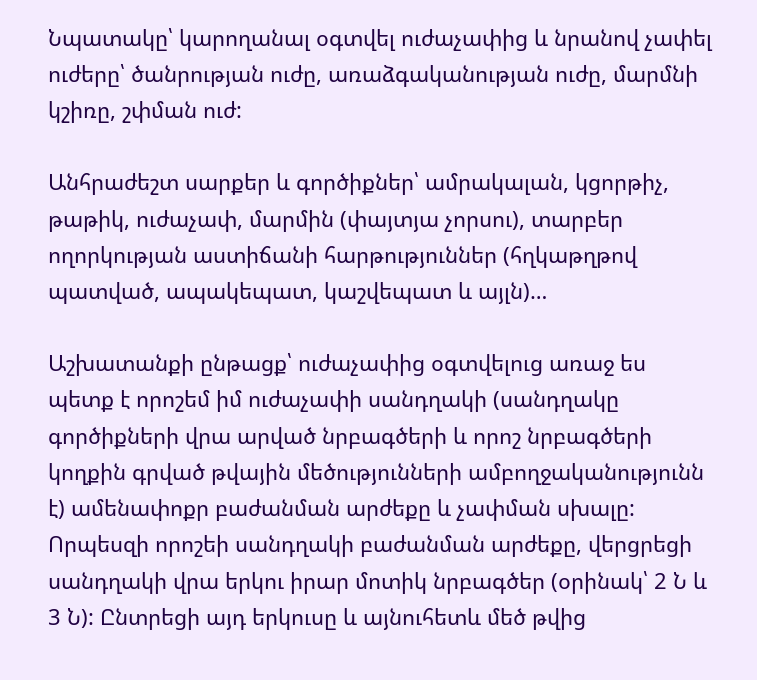Նպատակը՝ կարողանալ օգտվել ուժաչափից և նրանով չափել ուժերը՝ ծանրության ուժը, առաձգականության ուժը, մարմնի կշիռը, շփման ուժ:

Անհրաժեշտ սարքեր և գործիքներ՝ ամրակալան, կցորթիչ, թաթիկ, ուժաչափ, մարմին (փայտյա չորսու), տարբեր ողորկության աստիճանի հարթություններ (հղկաթղթով պատված, ապակեպատ, կաշվեպատ և այլն)…

Աշխատանքի ընթացք՝ ուժաչափից օգտվելուց առաջ ես պետք է որոշեմ իմ ուժաչափի սանդղակի (սանդղակը գործիքների վրա արված նրբագծերի և որոշ նրբագծերի կողքին գրված թվային մեծությունների ամբողջականությունն է) ամենափոքր բաժանման արժեքը և չափման սխալը: Որպեսզի որոշեի սանդղակի բաժանման արժեքը, վերցրեցի սանդղակի վրա երկու իրար մոտիկ նրբագծեր (օրինակ՝ 2 Ն և 3 Ն): Ընտրեցի այդ երկուսը և այնուհետև մեծ թվից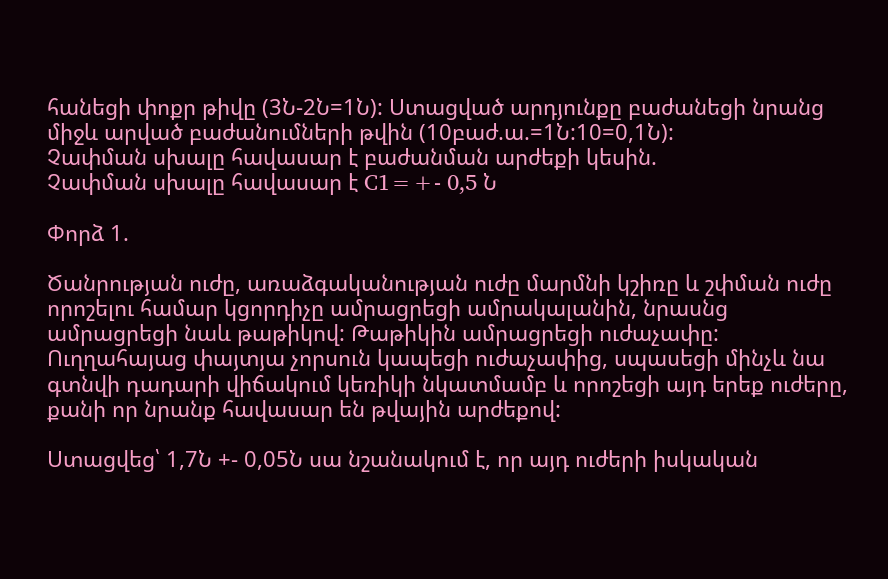հանեցի փոքր թիվը (3Ն-2Ն=1Ն): Ստացված արդյունքը բաժանեցի նրանց միջև արված բաժանումների թվին (10բաժ.ա.=1Ն:10=0,1Ն):
Չափման սխալը հավասար է բաժանման արժեքի կեսին.
Չափման սխալը հավասար է C1=+- 0,5 Ն

Փորձ 1.

Ծանրության ուժը, առաձգականության ուժը մարմնի կշիռը և շփման ուժը որոշելու համար կցորդիչը ամրացրեցի ամրակալանին, նրասնց ամրացրեցի նաև թաթիկով: Թաթիկին ամրացրեցի ուժաչափը: Ուղղահայաց փայտյա չորսուն կապեցի ուժաչափից, սպասեցի մինչև նա գտնվի դադարի վիճակում կեռիկի նկատմամբ և որոշեցի այդ երեք ուժերը, քանի որ նրանք հավասար են թվային արժեքով:

Ստացվեց՝ 1,7Ն +- 0,05Ն սա նշանակում է, որ այդ ուժերի իսկական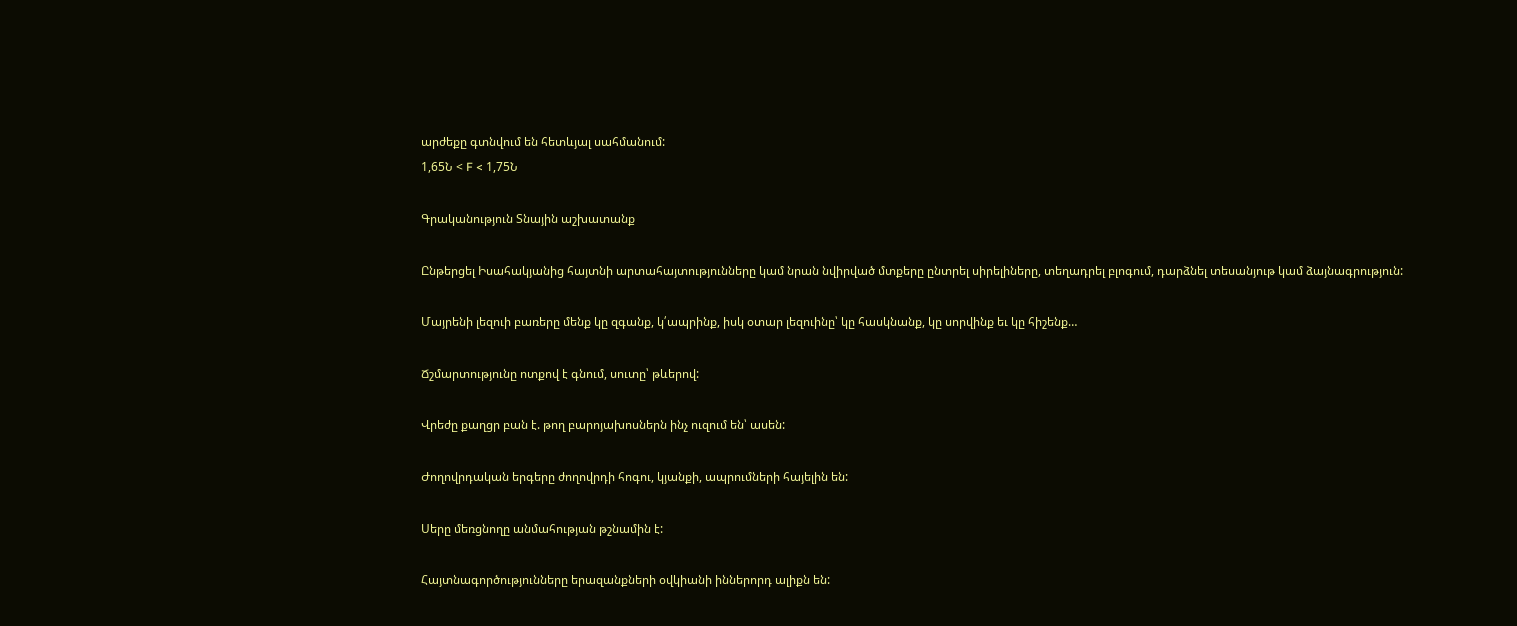արժեքը գտնվում են հետևյալ սահմանում:
1,65Ն < F < 1,75Ն

Գրականություն Տնային աշխատանք

Ընթերցել Իսահակյանից հայտնի արտահայտությունները կամ նրան նվիրված մտքերը ընտրել սիրելիները, տեղադրել բլոգում, դարձնել տեսանյութ կամ ձայնագրություն:

Մայրենի լեզուի բառերը մենք կը զգանք, կ՛ապրինք, իսկ օտար լեզուինը՝ կը հասկնանք, կը սորվինք եւ կը հիշենք…

Ճշմարտությունը ոտքով է գնում, սուտը՝ թևերով:

Վրեժը քաղցր բան է. թող բարոյախոսներն ինչ ուզում են՝ ասեն:

Ժողովրդական երգերը ժողովրդի հոգու, կյանքի, ապրումների հայելին են:

Սերը մեռցնողը անմահության թշնամին է:

Հայտնագործությունները երազանքների օվկիանի իններորդ ալիքն են: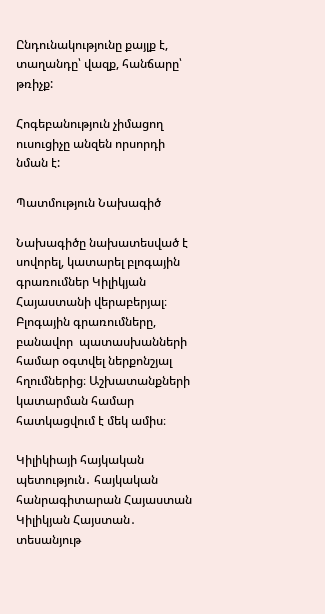Ընդունակությունը քայլք է, տաղանդը՝ վազք, հանճարը՝ թռիչք:

Հոգեբանություն չիմացող ուսուցիչը անզեն որսորդի նման է:

Պատմություն Նախագիծ

Նախագիծը նախատեսված է սովորել, կատարել բլոգային գրառումներ Կիլիկյան Հայաստանի վերաբերյալ։ Բլոգային գրառումները, բանավոր  պատասխանների համար օգտվել ներքոնշյալ հղումներից։ Աշխատանքների կատարման համար հատկացվում է մեկ ամիս։

Կիլիկիայի հայկական պետություն․ հայկական հանրագիտարան Հայաստան
Կիլիկյան Հայստան․ տեսանյութ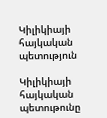Կիլիկիայի հայկական պետություն

Կիլիկիայի հայկական պետութունը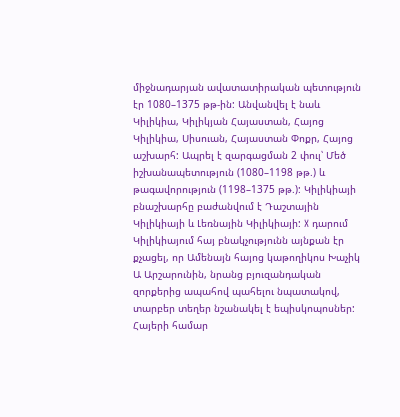միջնադարյան ավատատիրական պետություն էր 1080–1375 թթ-ին: Անվանվել է նաև Կիլիկիա, Կիլիկյան Հայաստան, Հայոց Կիլիկիա, Սիսուան, Հայաստան Փոքր, Հայոց աշխարհ: Ապրել է զարգացման 2 փուլ՝ Մեծ իշխանապետություն (1080–1198 թթ.) և թագավորություն (1198–1375 թթ.): Կիլիկիայի բնաշխարհը բաժանվում է Դաշտային Կիլիկիայի և Լեռնային Կիլիկիայի: X դարում Կիլիկիայում հայ բնակչությունն այնքան էր քչացել, որ Ամենայն հայոց կաթողիկոս Խաչիկ Ա Արշարունին, նրանց բյուզանդական զորքերից ապահով պահելու նպատակով, տարբեր տեղեր նշանակել է եպիսկոպոսներ: Հայերի համար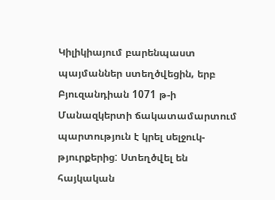Կիլիկիայում բարենպաստ պայմաններ ստեղծվեցին, երբ Բյուզանդիան 1071 թ-ի Մանազկերտի ճակատամարտում պարտություն է կրել սելջուկ-թյուրքերից: Ստեղծվել են հայկական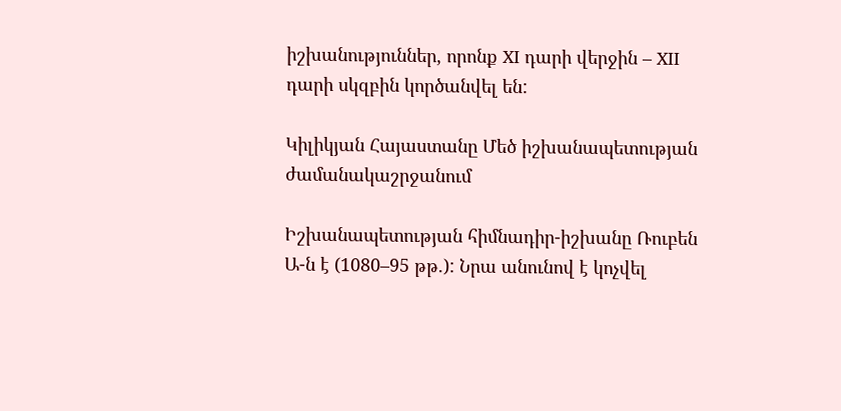իշխանություններ, որոնք XI դարի վերջին – XII դարի սկզբին կործանվել են:

Կիլիկյան Հայաստանը Մեծ իշխանապետության ժամանակաշրջանում

Իշխանապետության հիմնադիր-իշխանը Ռուբեն Ա-ն է (1080–95 թթ.): Նրա անունով է կոչվել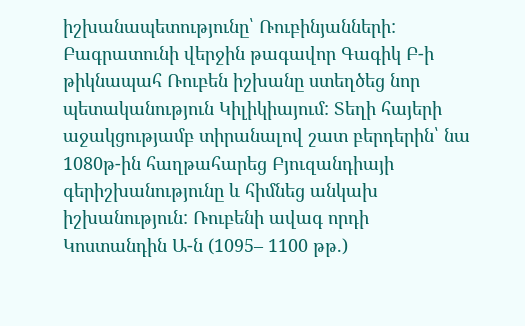իշխանապետությունը՝ Ռուբինյանների: Բագրատունի վերջին թագավոր Գագիկ Բ-ի թիկնապահ Ռուբեն իշխանը ստեղծեց նոր պետականություն Կիլիկիայում: Տեղի հայերի աջակցությամբ տիրանալով շատ բերդերին՝ նա 1080թ-ին հաղթահարեց Բյուզանդիայի գերիշխանությունը և հիմնեց անկախ իշխանություն: Ռուբենի ավագ որդի Կոստանդին Ա-ն (1095– 1100 թթ.)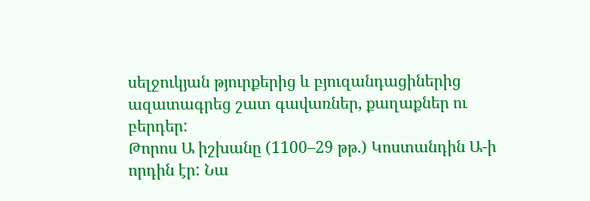սելջուկյան թյուրքերից և բյուզանդացիներից ազատագրեց շատ գավառներ, քաղաքներ ու բերդեր:
Թորոս Ա իշխանը (1100–29 թթ.) Կոստանդին Ա-ի որդին էր: Նա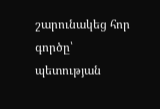շարունակեց հոր գործը՝ պետության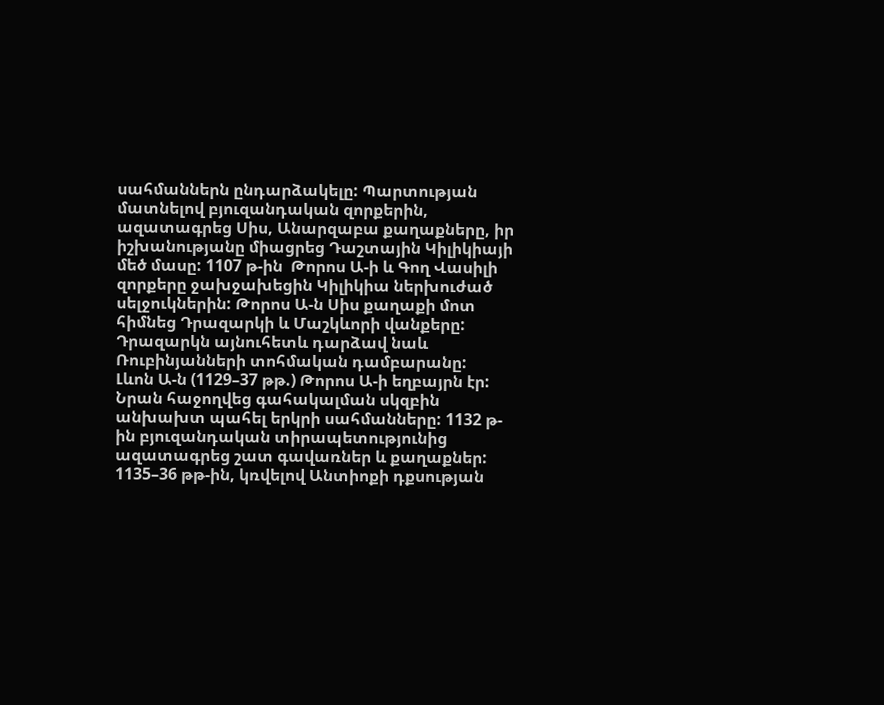սահմաններն ընդարձակելը: Պարտության մատնելով բյուզանդական զորքերին, ազատագրեց Սիս, Անարզաբա քաղաքները, իր իշխանությանը միացրեց Դաշտային Կիլիկիայի մեծ մասը: 1107 թ-ին  Թորոս Ա-ի և Գող Վասիլի զորքերը ջախջախեցին Կիլիկիա ներխուժած սելջուկներին: Թորոս Ա-ն Սիս քաղաքի մոտ հիմնեց Դրազարկի և Մաշկևորի վանքերը: Դրազարկն այնուհետև դարձավ նաև Ռուբինյանների տոհմական դամբարանը:
Լևոն Ա-ն (1129–37 թթ.) Թորոս Ա-ի եղբայրն էր: Նրան հաջողվեց գահակալման սկզբին անխախտ պահել երկրի սահմանները: 1132 թ-ին բյուզանդական տիրապետությունից ազատագրեց շատ գավառներ և քաղաքներ: 1135–36 թթ-ին, կռվելով Անտիոքի դքսության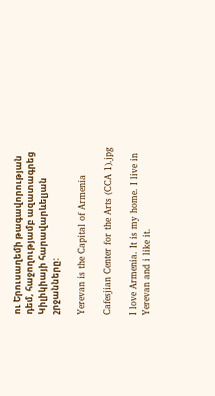ու Երուսաղեմի թագավորության դեմ, հաջողությամբ ազատագրեց Կիլիկիայի հարավարևելյան շրջանները:

Yerevan is the Capital of Armenia

Cafesjian Center for the Arts (CCA 1).jpg

I love Armenia. It is my home. I live in Yerevan and i like it.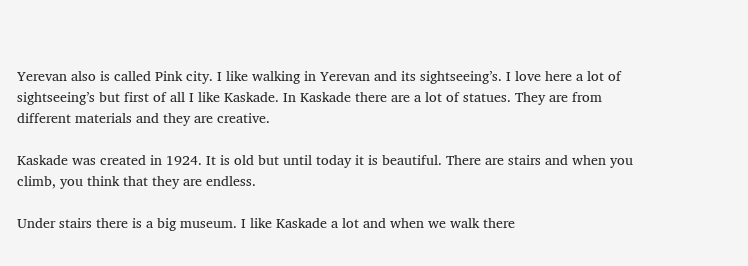Yerevan also is called Pink city. I like walking in Yerevan and its sightseeing’s. I love here a lot of sightseeing’s but first of all I like Kaskade. In Kaskade there are a lot of statues. They are from different materials and they are creative.

Kaskade was created in 1924. It is old but until today it is beautiful. There are stairs and when you climb, you think that they are endless.

Under stairs there is a big museum. I like Kaskade a lot and when we walk there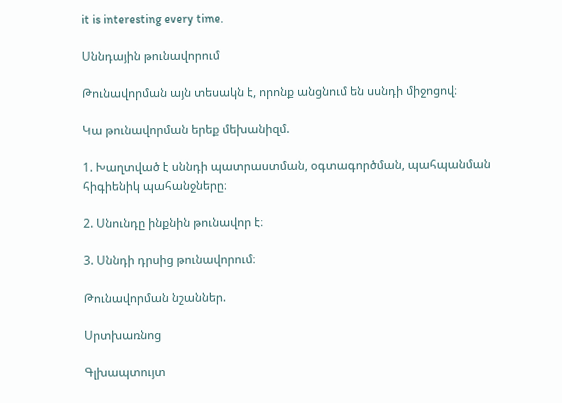it is interesting every time.

Սննդային թունավորում

Թունավորման այն տեսակն է, որոնք անցնում են սսնդի միջոցով։

Կա թունավորման երեք մեխանիզմ.

1. Խաղտված է սննդի պատրաստման, օգտագործման, պահպանման հիգիենիկ պահանջները։

2. Սնունդը ինքնին թունավոր է։

3. Սննդի դրսից թունավորում։

Թունավորման նշաններ.

Սրտխառնոց

Գլխապտույտ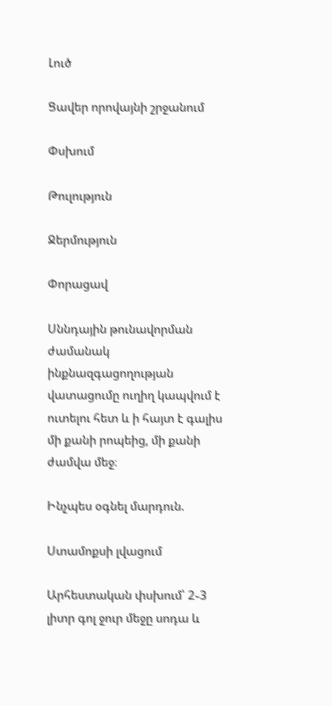Լուծ

Ցավեր որովայնի շրջանում

Փսխում

Թուլություն

Ջերմություն

Փորացավ

Սննդային թունավորման ժամանակ ինքնազգացողության վատացումը ուղիղ կապվում է ուտելու հետ և ի հայտ է գալիս մի քանի րոպեից, մի քանի ժամվա մեջ։

Ինչպես օգնել մարդուն.

Ստամոքսի լվացում

Արհեստական փսխում՝ 2֊3 լիտր գոլ ջուր մեջը սոդա և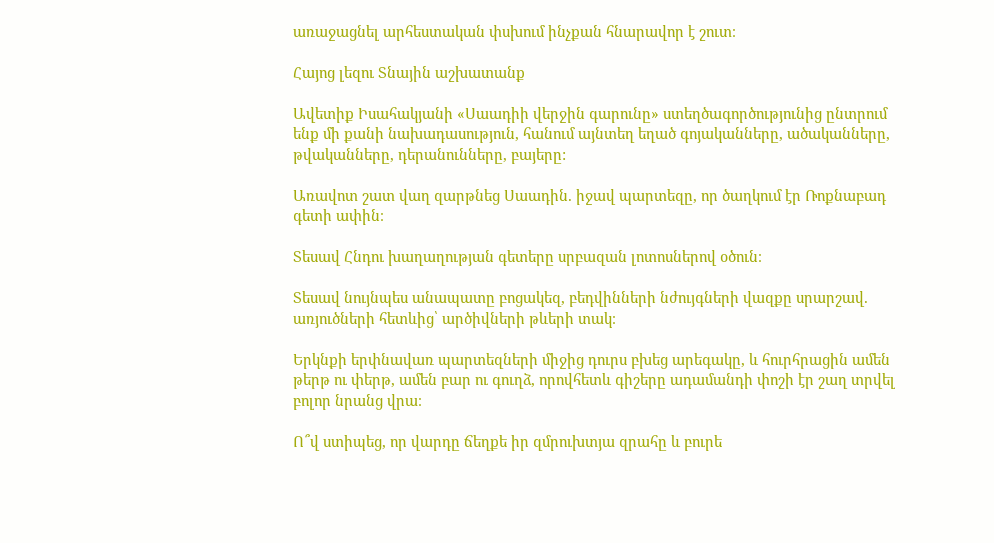առաջացնել արհեստական փսխում ինչքան հնարավոր է շուտ։

Հայոց լեզու Տնային աշխատանք

Ավետիք Իսահակյանի «Սաադիի վերջին գարունը» ստեղծագործությունից ընտրում ենք մի քանի նախադասություն, հանում այնտեղ եղած գոյականները, ածականները, թվականները, դերանունները, բայերը:

Առավոտ շատ վաղ զարթնեց Սաադին. իջավ պարտեզը, որ ծաղկում էր Ռոքնաբադ գետի ափին։

Տեսավ Հնդու խաղաղության գետերը սրբազան լոտոսներով օծուն։

Տեսավ նույնպես անապատը բոցակեզ, բեդվինների նժույգների վազքը սրարշավ. առյուծների հետևից՝ արծիվների թևերի տակ։

Երկնքի երփնավառ պարտեզների միջից դուրս բխեց արեգակը, և հուրհրացին ամեն թերթ ու փերթ, ամեն բար ու գուղձ, որովհետև գիշերը ադամանդի փոշի էր շաղ տրվել բոլոր նրանց վրա։

Ո՞վ ստիպեց, որ վարդը ճեղքե իր զմրուխտյա զրահը և բուրե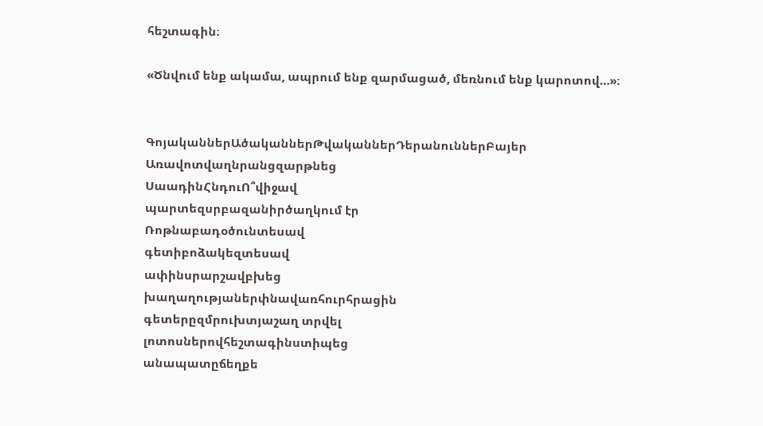հեշտագին։

«Ծնվում ենք ակամա, ապրում ենք զարմացած, մեռնում ենք կարոտով…»։


ԳոյականներԱծականներԹվականներԴերանուններԲայեր
Առավոտվաղնրանցզարթնեց
ՍաադինՀնդուՈ՞վիջավ
պարտեզսրբազանիրծաղկում էր
Ռոթնաբադօծունտեսավ
գետիբոձակեզտեսավ
ափինսրարշավբխեց
խաղաղությաներփնավառհուրհրացին
գետերըզմրուխտյաշաղ տրվել
լոտոսներովհեշտագինստիպեց
անապատըճեղքե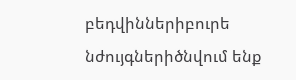բեդվիններիբուրե
նժույգներիծնվում ենք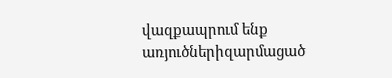վազքապրում ենք
առյուծներիզարմացած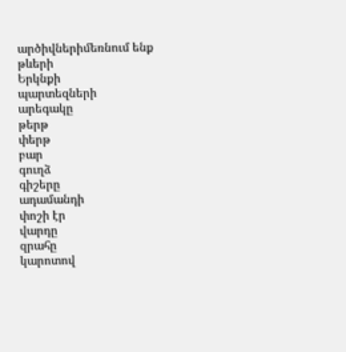արծիվներիմեռնում ենք
թևերի
Երկնքի
պարտեզների
արեգակը
թերթ
փերթ
բար
գուղձ
գիշերը
ադամանդի
փոշի էր
վարդը
զրահը
կարոտով